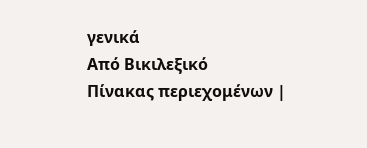γενικά
Από Βικιλεξικό
Πίνακας περιεχομένων |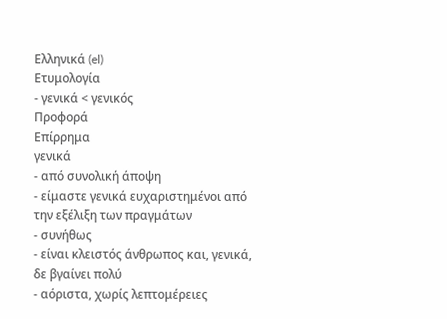Ελληνικά (el)
Ετυμολογία
- γενικά < γενικός
Προφορά
Επίρρημα
γενικά
- από συνολική άποψη
- είμαστε γενικά ευχαριστημένοι από την εξέλιξη των πραγμάτων
- συνήθως
- είναι κλειστός άνθρωπος και, γενικά, δε βγαίνει πολύ
- αόριστα, χωρίς λεπτομέρειες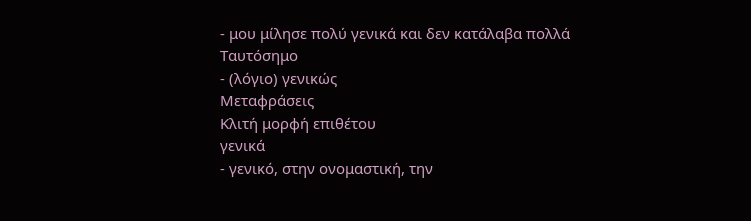- μου μίλησε πολύ γενικά και δεν κατάλαβα πολλά
Ταυτόσημο
- (λόγιο) γενικώς
Μεταφράσεις
Κλιτή μορφή επιθέτου
γενικά
- γενικό, στην ονομαστική, την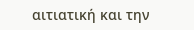αιτιατική και την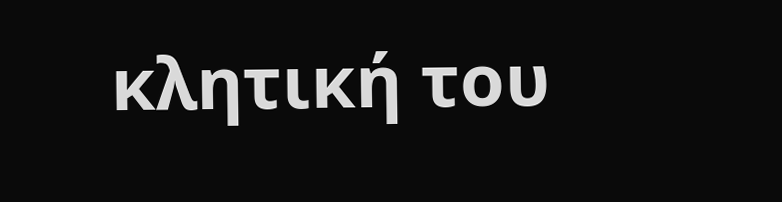κλητική του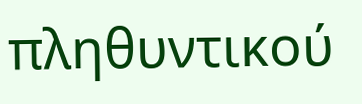πληθυντικού